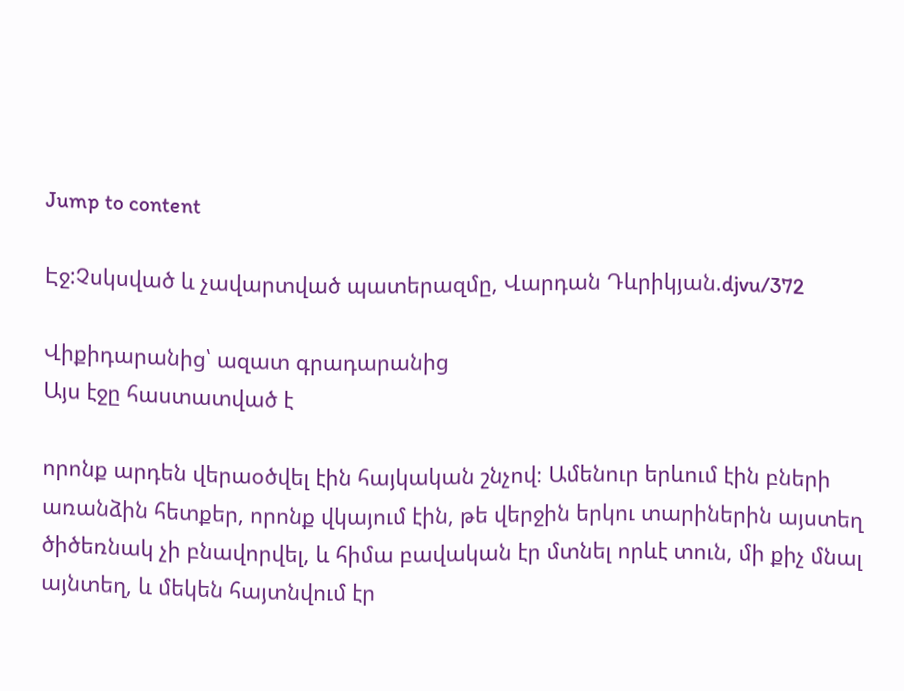Jump to content

Էջ:Չսկսված և չավարտված պատերազմը, Վարդան Դևրիկյան.djvu/372

Վիքիդարանից՝ ազատ գրադարանից
Այս էջը հաստատված է

որոնք արդեն վերաօծվել էին հայկական շնչով։ Ամենուր երևում էին բների առանձին հետքեր, որոնք վկայում էին, թե վերջին երկու տարիներին այստեղ ծիծեռնակ չի բնավորվել, և հիմա բավական էր մտնել որևէ տուն, մի քիչ մնալ այնտեղ, և մեկեն հայտնվում էր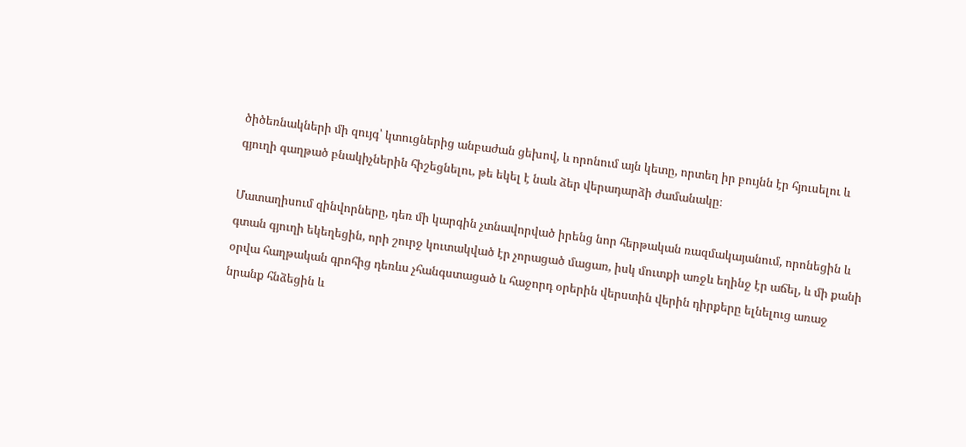ծիծեռնակների մի զույգ՝ կտուցներից անբաժան ցեխով, և որոնում այն կետը, որտեղ իր բույնն էր հյուսելու և գյուղի գաղթած բնակիչներին հիշեցնելու, թե եկել է նաև ձեր վերադարձի ժամանակը։

Մատաղիսում զինվորները, դեռ մի կարգին չտնավորված իրենց նոր հերթական ռազմակայանում, որոնեցին և գտան գյուղի եկեղեցին, որի շուրջ կուտակված էր չորացած մացառ, իսկ մուտքի առջև եղինջ էր աճել, և մի քանի օրվա հաղթական գրոհից դեռևս չհանգստացած և հաջորդ օրերին վերստին վերին դիրքերը ելնելուց առաջ նրանք հնձեցին և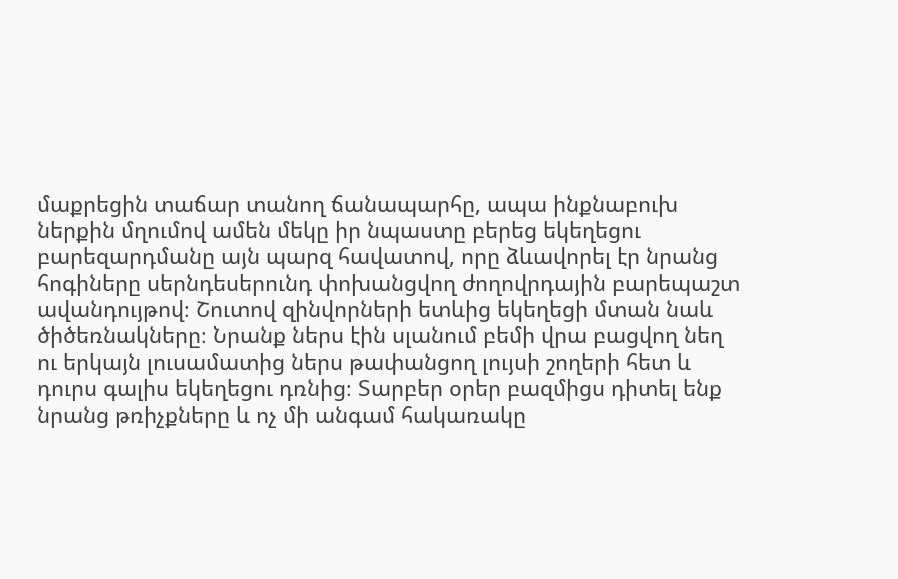մաքրեցին տաճար տանող ճանապարհը, ապա ինքնաբուխ ներքին մղումով ամեն մեկը իր նպաստը բերեց եկեղեցու բարեզարդմանը այն պարզ հավատով, որը ձևավորել էր նրանց հոգիները սերնդեսերունդ փոխանցվող ժողովրդային բարեպաշտ ավանդույթով։ Շուտով զինվորների ետևից եկեղեցի մտան նաև ծիծեռնակները։ Նրանք ներս էին սլանում բեմի վրա բացվող նեղ ու երկայն լուսամատից ներս թափանցող լույսի շողերի հետ և դուրս գալիս եկեղեցու դռնից։ Տարբեր օրեր բազմիցս դիտել ենք նրանց թռիչքները և ոչ մի անգամ հակառակը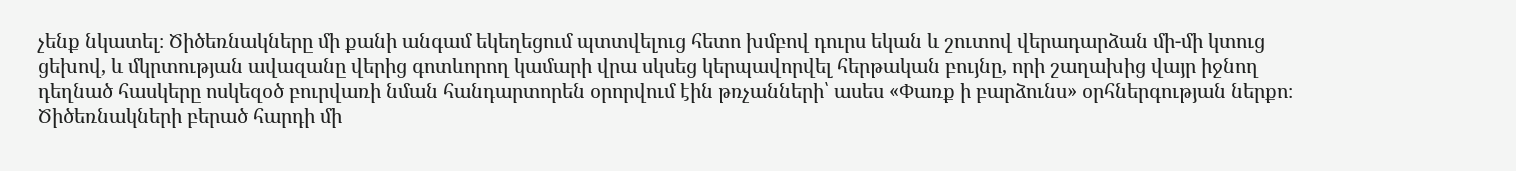չենք նկատել։ Ծիծեռնակները մի քանի անգամ եկեղեցում պտտվելուց հետո խմբով դուրս եկան և շուտով վերադարձան մի-մի կտուց ցեխով, և մկրտության ավազանը վերից գոտևորող կամարի վրա սկսեց կերպավորվել հերթական բույնը, որի շաղախից վայր իջնող դեղնած հասկերը ոսկեզօծ բուրվառի նման հանդարտորեն օրորվում էին թռչանների՝ ասես «Փառք ի բարձունս» օրհներգության ներքո։ Ծիծեռնակների բերած հարդի մի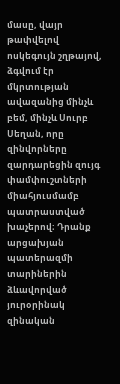մասը, վայր թափվելով ոսկեգույն շղթայով, ձգվում էր մկրտության ավազանից մինչև բեմ, մինչև Սուրբ Սեղան, որը զինվորները զարդարեցին զույգ փամփուշտների միահյուսմամբ պատրաստված խաչերով։ Դրանք արցախյան պատերազմի տարիներին ձևավորված յուրօրինակ զինական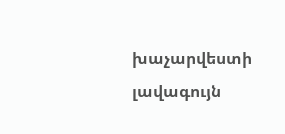խաչարվեստի լավագույն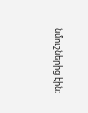նմուշներից էին։